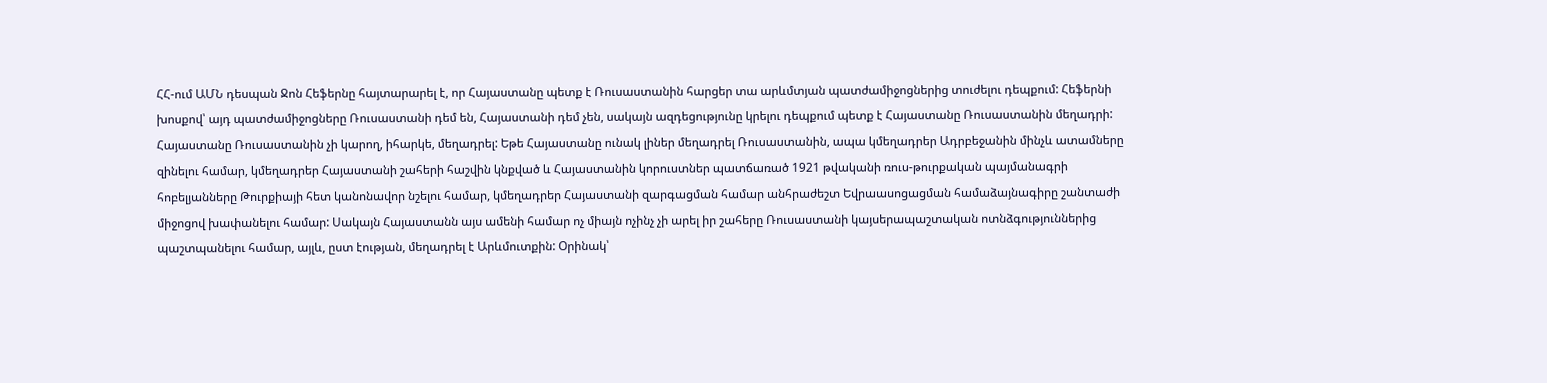ՀՀ-ում ԱՄՆ դեսպան Ջոն Հեֆերնը հայտարարել է, որ Հայաստանը պետք է Ռուսաստանին հարցեր տա արևմտյան պատժամիջոցներից տուժելու դեպքում: Հեֆերնի խոսքով՝ այդ պատժամիջոցները Ռուսաստանի դեմ են, Հայաստանի դեմ չեն, սակայն ազդեցությունը կրելու դեպքում պետք է Հայաստանը Ռուսաստանին մեղադրի:
Հայաստանը Ռուսաստանին չի կարող, իհարկե, մեղադրել: Եթե Հայաստանը ունակ լիներ մեղադրել Ռուսաստանին, ապա կմեղադրեր Ադրբեջանին մինչև ատամները զինելու համար, կմեղադրեր Հայաստանի շահերի հաշվին կնքված և Հայաստանին կորուստներ պատճառած 1921 թվականի ռուս-թուրքական պայմանագրի հոբելյանները Թուրքիայի հետ կանոնավոր նշելու համար, կմեղադրեր Հայաստանի զարգացման համար անհրաժեշտ Եվրաասոցացման համաձայնագիրը շանտաժի միջոցով խափանելու համար: Սակայն Հայաստանն այս ամենի համար ոչ միայն ոչինչ չի արել իր շահերը Ռուսաստանի կայսերապաշտական ոտնձգություններից պաշտպանելու համար, այլև, ըստ էության, մեղադրել է Արևմուտքին: Օրինակ՝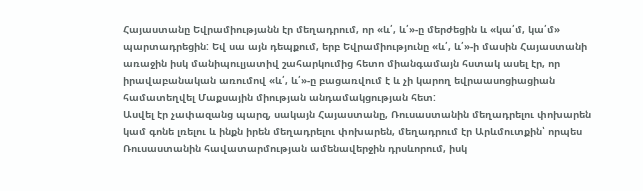Հայաստանը Եվրամիությանն էր մեղադրում, որ «և՛, և՛»-ը մերժեցին և «կա՛մ, կա՛մ» պարտադրեցին: Եվ սա այն դեպքում, երբ Եվրամիությունը «և՛, և՛»-ի մասին Հայաստանի առաջին իսկ մանիպուլյատիվ շահարկումից հետո միանգամայն հստակ ասել էր, որ իրավաբանական առումով «և՛, և՛»-ը բացառվում է և չի կարող եվրաասոցիացիան համատեղվել Մաքսային միության անդամակցության հետ:
Ասվել էր չափազանց պարզ, սակայն Հայաստանը, Ռուսաստանին մեղադրելու փոխարեն կամ գոնե լռելու և ինքն իրեն մեղադրելու փոխարեն, մեղադրում էր Արևմուտքին՝ որպես Ռուսաստանին հավատարմության ամենավերջին դրսևորում, իսկ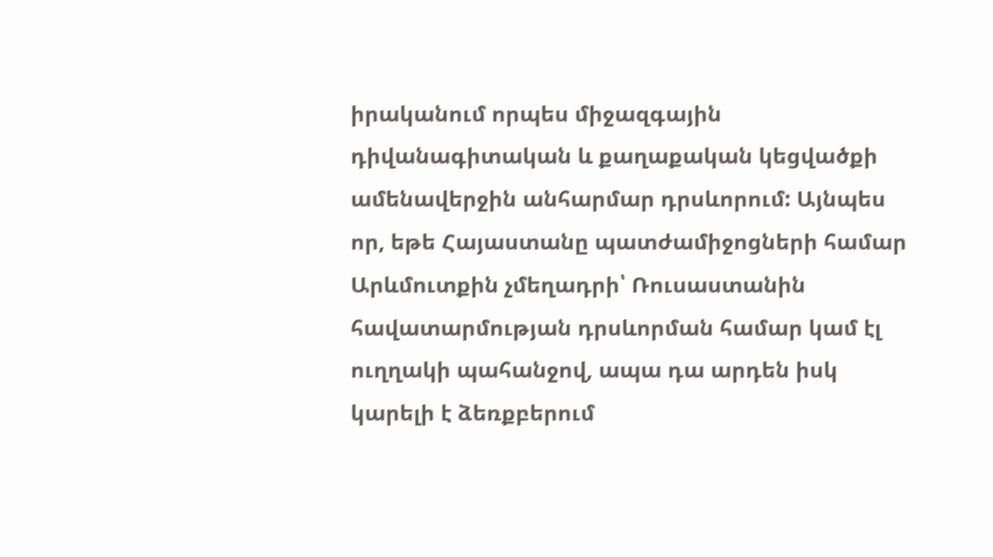իրականում որպես միջազգային դիվանագիտական և քաղաքական կեցվածքի ամենավերջին անհարմար դրսևորում: Այնպես որ, եթե Հայաստանը պատժամիջոցների համար Արևմուտքին չմեղադրի՝ Ռուսաստանին հավատարմության դրսևորման համար կամ էլ ուղղակի պահանջով, ապա դա արդեն իսկ կարելի է ձեռքբերում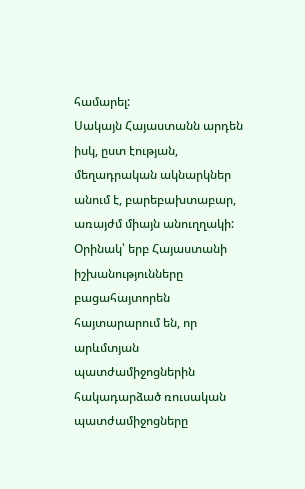համարել:
Սակայն Հայաստանն արդեն իսկ, ըստ էության, մեղադրական ակնարկներ անում է, բարեբախտաբար, առայժմ միայն անուղղակի: Օրինակ՝ երբ Հայաստանի իշխանությունները բացահայտորեն հայտարարում են, որ արևմտյան պատժամիջոցներին հակադարձած ռուսական պատժամիջոցները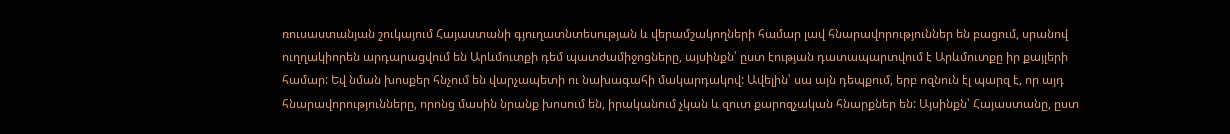ռուսաստանյան շուկայում Հայաստանի գյուղատնտեսության և վերամշակողների համար լավ հնարավորություններ են բացում, սրանով ուղղակիորեն արդարացվում են Արևմուտքի դեմ պատժամիջոցները, այսինքն՝ ըստ էության դատապարտվում է Արևմուտքը իր քայլերի համար: Եվ նման խոսքեր հնչում են վարչապետի ու նախագահի մակարդակով: Ավելին՝ սա այն դեպքում, երբ ոզնուն էլ պարզ է, որ այդ հնարավորությունները, որոնց մասին նրանք խոսում են, իրականում չկան և զուտ քարոզչական հնարքներ են: Այսինքն՝ Հայաստանը, ըստ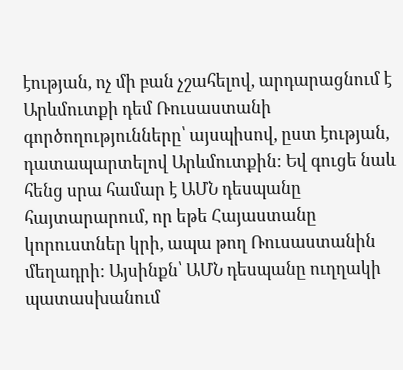էության, ոչ մի բան չշահելով, արդարացնում է Արևմուտքի դեմ Ռուսաստանի գործողությունները՝ այսպիսով, ըստ էության, դատապարտելով Արևմուտքին: Եվ գուցե նաև հենց սրա համար է ԱՄՆ դեսպանը հայտարարում, որ եթե Հայաստանը կորուստներ կրի, ապա թող Ռուսաստանին մեղադրի: Այսինքն՝ ԱՄՆ դեսպանը ուղղակի պատասխանում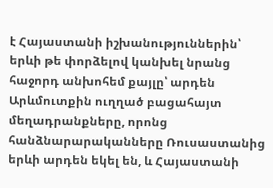է Հայաստանի իշխանություններին՝ երևի թե փորձելով կանխել նրանց հաջորդ անխոհեմ քայլը՝ արդեն Արևմուտքին ուղղած բացահայտ մեղադրանքները, որոնց հանձնարարականները Ռուսաստանից երևի արդեն եկել են, և Հայաստանի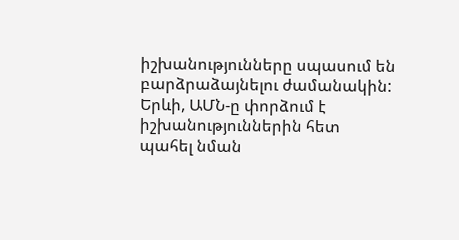իշխանությունները սպասում են բարձրաձայնելու ժամանակին: Երևի, ԱՄՆ-ը փորձում է իշխանություններին հետ պահել նման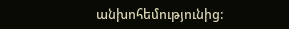անխոհեմությունից: